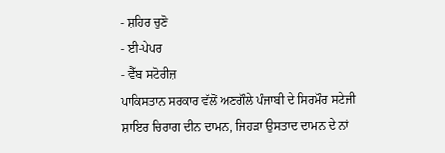- ਸ਼ਹਿਰ ਚੁਣੋ
- ਈ-ਪੇਪਰ
- ਵੈੱਬ ਸਟੋਰੀਜ਼
ਪਾਕਿਸਤਾਨ ਸਰਕਾਰ ਵੱਲੋਂ ਅਣਗੌਲੇ ਪੰਜਾਬੀ ਦੇ ਸਿਰਮੌਰ ਸਟੇਜੀ ਸ਼ਾਇਰ ਚਿਰਾਗ ਦੀਨ ਦਾਮਨ, ਜਿਹੜਾ ਉਸਤਾਦ ਦਾਮਨ ਦੇ ਨਾਂ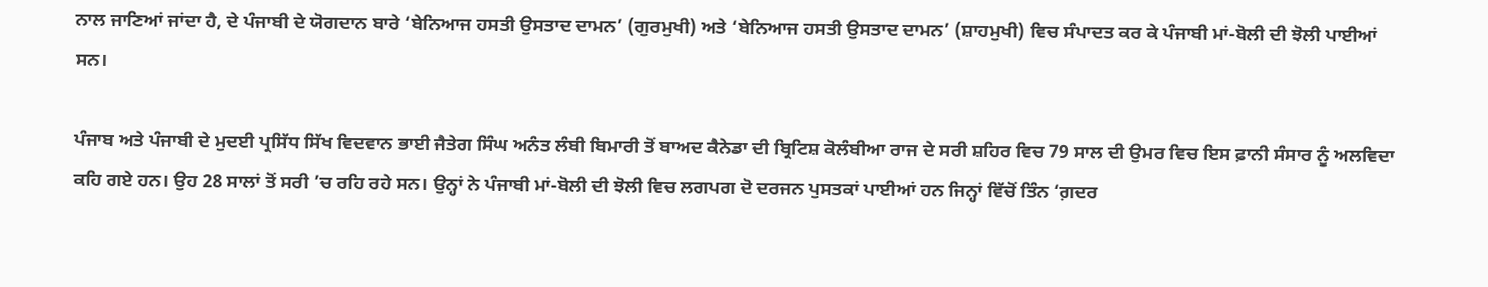ਨਾਲ ਜਾਣਿਆਂ ਜਾਂਦਾ ਹੈ, ਦੇ ਪੰਜਾਬੀ ਦੇ ਯੋਗਦਾਨ ਬਾਰੇ ‘ਬੇਨਿਆਜ ਹਸਤੀ ਉਸਤਾਦ ਦਾਮਨ’ (ਗੁਰਮੁਖੀ) ਅਤੇ ‘ਬੇਨਿਆਜ ਹਸਤੀ ਉਸਤਾਦ ਦਾਮਨ’ (ਸ਼ਾਹਮੁਖੀ) ਵਿਚ ਸੰਪਾਦਤ ਕਰ ਕੇ ਪੰਜਾਬੀ ਮਾਂ-ਬੋਲੀ ਦੀ ਝੋਲੀ ਪਾਈਆਂ ਸਨ।

ਪੰਜਾਬ ਅਤੇ ਪੰਜਾਬੀ ਦੇ ਮੁਦਈ ਪ੍ਰਸਿੱਧ ਸਿੱਖ ਵਿਦਵਾਨ ਭਾਈ ਜੈਤੇਗ ਸਿੰਘ ਅਨੰਤ ਲੰਬੀ ਬਿਮਾਰੀ ਤੋਂ ਬਾਅਦ ਕੈਨੇਡਾ ਦੀ ਬ੍ਰਿਟਿਸ਼ ਕੋਲੰਬੀਆ ਰਾਜ ਦੇ ਸਰੀ ਸ਼ਹਿਰ ਵਿਚ 79 ਸਾਲ ਦੀ ਉਮਰ ਵਿਚ ਇਸ ਫ਼ਾਨੀ ਸੰਸਾਰ ਨੂੰ ਅਲਵਿਦਾ ਕਹਿ ਗਏ ਹਨ। ਉਹ 28 ਸਾਲਾਂ ਤੋਂ ਸਰੀ ’ਚ ਰਹਿ ਰਹੇ ਸਨ। ਉਨ੍ਹਾਂ ਨੇ ਪੰਜਾਬੀ ਮਾਂ-ਬੋਲੀ ਦੀ ਝੋਲੀ ਵਿਚ ਲਗਪਗ ਦੋ ਦਰਜਨ ਪੁਸਤਕਾਂ ਪਾਈਆਂ ਹਨ ਜਿਨ੍ਹਾਂ ਵਿੱਚੋਂ ਤਿੰਨ ‘ਗ਼ਦਰ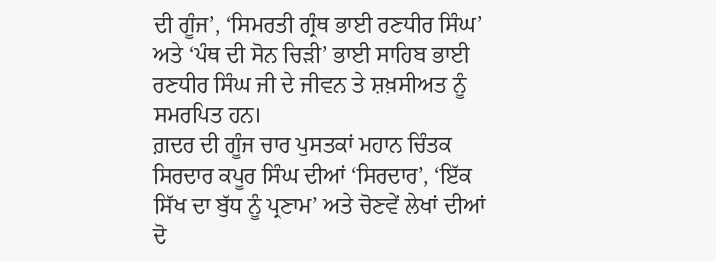ਦੀ ਗੂੰਜ’, ‘ਸਿਮਰਤੀ ਗ੍ਰੰਥ ਭਾਈ ਰਣਧੀਰ ਸਿੰਘ’ ਅਤੇ ‘ਪੰਥ ਦੀ ਸੋਨ ਚਿੜੀ’ ਭਾਈ ਸਾਹਿਬ ਭਾਈ ਰਣਧੀਰ ਸਿੰਘ ਜੀ ਦੇ ਜੀਵਨ ਤੇ ਸ਼ਖ਼ਸੀਅਤ ਨੂੰ ਸਮਰਪਿਤ ਹਨ।
ਗ਼ਦਰ ਦੀ ਗੂੰਜ ਚਾਰ ਪੁਸਤਕਾਂ ਮਹਾਨ ਚਿੰਤਕ ਸਿਰਦਾਰ ਕਪੂਰ ਸਿੰਘ ਦੀਆਂ ‘ਸਿਰਦਾਰ’, ‘ਇੱਕ ਸਿੱਖ ਦਾ ਬੁੱਧ ਨੂੰ ਪ੍ਰਣਾਮ’ ਅਤੇ ਚੋਣਵੇਂ ਲੇਖਾਂ ਦੀਆਂ ਦੋ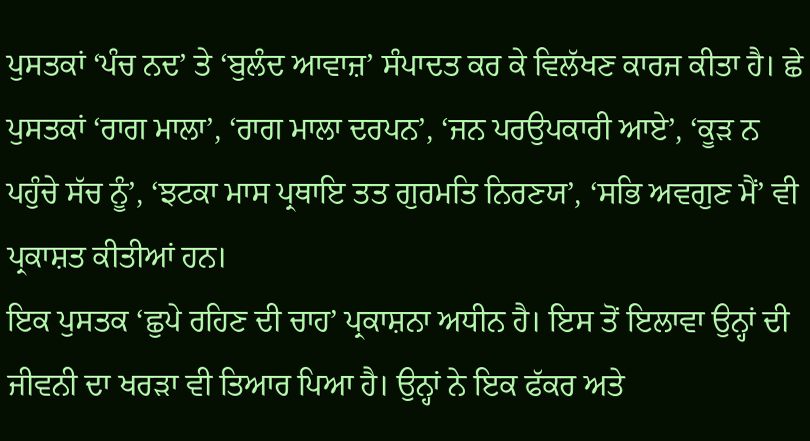ਪੁਸਤਕਾਂ ‘ਪੰਚ ਨਦ’ ਤੇ ‘ਬੁਲੰਦ ਆਵਾਜ਼’ ਸੰਪਾਦਤ ਕਰ ਕੇ ਵਿਲੱਖਣ ਕਾਰਜ ਕੀਤਾ ਹੈ। ਛੇ ਪੁਸਤਕਾਂ ‘ਰਾਗ ਮਾਲਾ’, ‘ਰਾਗ ਮਾਲਾ ਦਰਪਨ’, ‘ਜਨ ਪਰਉਪਕਾਰੀ ਆਏ’, ‘ਕੂੜ ਨ ਪਹੁੰਚੇ ਸੱਚ ਨੂੰ’, ‘ਝਟਕਾ ਮਾਸ ਪ੍ਰਥਾਇ ਤਤ ਗੁਰਮਤਿ ਨਿਰਣਯ’, ‘ਸਭਿ ਅਵਗੁਣ ਮੈਂ’ ਵੀ ਪ੍ਰਕਾਸ਼ਤ ਕੀਤੀਆਂ ਹਨ।
ਇਕ ਪੁਸਤਕ ‘ਛੁਪੇ ਰਹਿਣ ਦੀ ਚਾਹ’ ਪ੍ਰਕਾਸ਼ਨਾ ਅਧੀਨ ਹੈ। ਇਸ ਤੋਂ ਇਲਾਵਾ ਉਨ੍ਹਾਂ ਦੀ ਜੀਵਨੀ ਦਾ ਖਰੜਾ ਵੀ ਤਿਆਰ ਪਿਆ ਹੈ। ਉਨ੍ਹਾਂ ਨੇ ਇਕ ਫੱਕਰ ਅਤੇ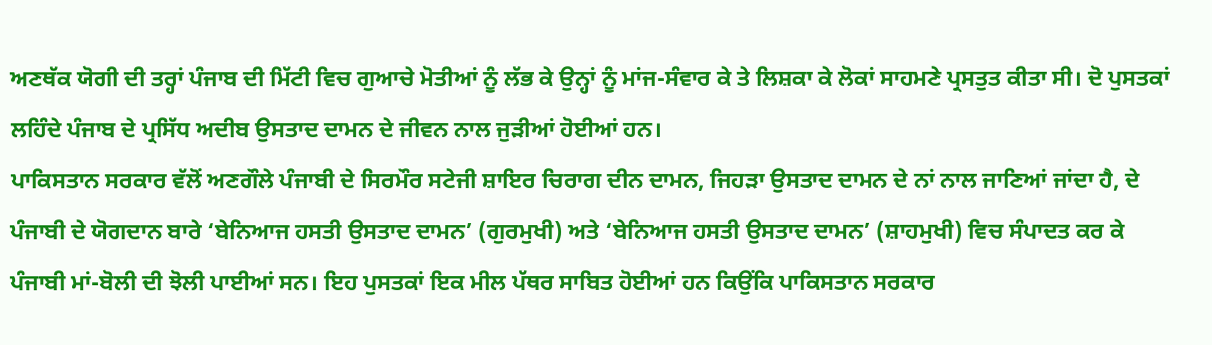ਅਣਥੱਕ ਯੋਗੀ ਦੀ ਤਰ੍ਹਾਂ ਪੰਜਾਬ ਦੀ ਮਿੱਟੀ ਵਿਚ ਗੁਆਚੇ ਮੋਤੀਆਂ ਨੂੰ ਲੱਭ ਕੇ ਉਨ੍ਹਾਂ ਨੂੰ ਮਾਂਜ-ਸੰਵਾਰ ਕੇ ਤੇ ਲਿਸ਼ਕਾ ਕੇ ਲੋਕਾਂ ਸਾਹਮਣੇ ਪ੍ਰਸਤੁਤ ਕੀਤਾ ਸੀ। ਦੋ ਪੁਸਤਕਾਂ ਲਹਿੰਦੇ ਪੰਜਾਬ ਦੇ ਪ੍ਰਸਿੱਧ ਅਦੀਬ ਉਸਤਾਦ ਦਾਮਨ ਦੇ ਜੀਵਨ ਨਾਲ ਜੁੜੀਆਂ ਹੋਈਆਂ ਹਨ।
ਪਾਕਿਸਤਾਨ ਸਰਕਾਰ ਵੱਲੋਂ ਅਣਗੌਲੇ ਪੰਜਾਬੀ ਦੇ ਸਿਰਮੌਰ ਸਟੇਜੀ ਸ਼ਾਇਰ ਚਿਰਾਗ ਦੀਨ ਦਾਮਨ, ਜਿਹੜਾ ਉਸਤਾਦ ਦਾਮਨ ਦੇ ਨਾਂ ਨਾਲ ਜਾਣਿਆਂ ਜਾਂਦਾ ਹੈ, ਦੇ ਪੰਜਾਬੀ ਦੇ ਯੋਗਦਾਨ ਬਾਰੇ ‘ਬੇਨਿਆਜ ਹਸਤੀ ਉਸਤਾਦ ਦਾਮਨ’ (ਗੁਰਮੁਖੀ) ਅਤੇ ‘ਬੇਨਿਆਜ ਹਸਤੀ ਉਸਤਾਦ ਦਾਮਨ’ (ਸ਼ਾਹਮੁਖੀ) ਵਿਚ ਸੰਪਾਦਤ ਕਰ ਕੇ ਪੰਜਾਬੀ ਮਾਂ-ਬੋਲੀ ਦੀ ਝੋਲੀ ਪਾਈਆਂ ਸਨ। ਇਹ ਪੁਸਤਕਾਂ ਇਕ ਮੀਲ ਪੱਥਰ ਸਾਬਿਤ ਹੋਈਆਂ ਹਨ ਕਿਉਂਕਿ ਪਾਕਿਸਤਾਨ ਸਰਕਾਰ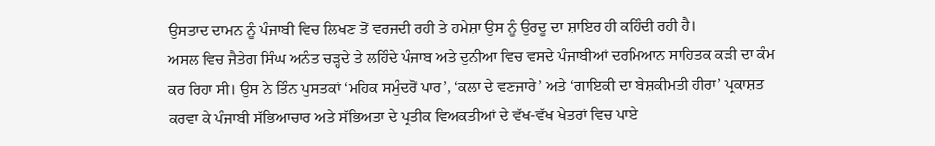ਉਸਤਾਦ ਦਾਮਨ ਨੂੰ ਪੰਜਾਬੀ ਵਿਚ ਲਿਖਣ ਤੋਂ ਵਰਜਦੀ ਰਹੀ ਤੇ ਹਮੇਸ਼ਾ ਉਸ ਨੂੰ ਉਰਦੂ ਦਾ ਸ਼ਾਇਰ ਹੀ ਕਹਿੰਦੀ ਰਹੀ ਹੈ।
ਅਸਲ ਵਿਚ ਜੈਤੇਗ ਸਿੰਘ ਅਨੰਤ ਚੜ੍ਹਦੇ ਤੇ ਲਹਿੰਦੇ ਪੰਜਾਬ ਅਤੇ ਦੁਨੀਆ ਵਿਚ ਵਸਦੇ ਪੰਜਾਬੀਆਂ ਦਰਮਿਆਨ ਸਾਹਿਤਕ ਕੜੀ ਦਾ ਕੰਮ ਕਰ ਰਿਹਾ ਸੀ। ਉਸ ਨੇ ਤਿੰਨ ਪੁਸਤਕਾਂ ‘ਮਹਿਕ ਸਮੁੰਦਰੋਂ ਪਾਰ’, ‘ਕਲਾ ਦੇ ਵਣਜਾਰੇ’ ਅਤੇ ‘ਗਾਇਕੀ ਦਾ ਬੇਸ਼ਕੀਮਤੀ ਹੀਰਾ’ ਪ੍ਰਕਾਸ਼ਤ ਕਰਵਾ ਕੇ ਪੰਜਾਬੀ ਸੱਭਿਆਚਾਰ ਅਤੇ ਸੱਭਿਅਤਾ ਦੇ ਪ੍ਰਤੀਕ ਵਿਅਕਤੀਆਂ ਦੇ ਵੱਖ-ਵੱਖ ਖੇਤਰਾਂ ਵਿਚ ਪਾਏ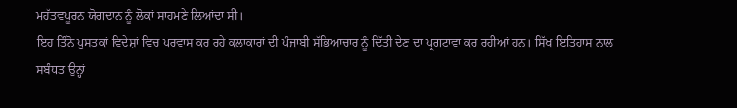ਮਹੱਤਵਪੂਰਨ ਯੋਗਦਾਨ ਨੂੰ ਲੋਕਾਂ ਸਾਹਮਣੇ ਲਿਆਂਦਾ ਸੀ।
ਇਹ ਤਿੰਨੋ ਪੁਸਤਕਾਂ ਵਿਦੇਸ਼ਾਂ ਵਿਚ ਪਰਵਾਸ ਕਰ ਰਹੇ ਕਲਾਕਾਰਾਂ ਦੀ ਪੰਜਾਬੀ ਸੱਭਿਆਚਾਰ ਨੂੰ ਦਿੱਤੀ ਦੇਣ ਦਾ ਪ੍ਰਗਟਾਵਾ ਕਰ ਰਹੀਆਂ ਹਨ। ਸਿੱਖ ਇਤਿਹਾਸ ਨਾਲ ਸਬੰਧਤ ਉਨ੍ਹਾਂ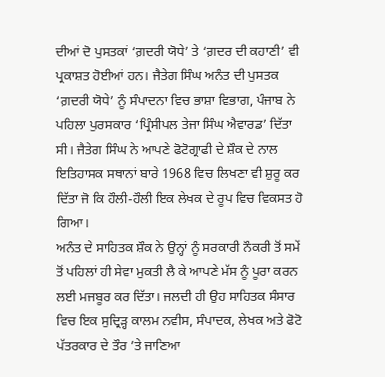ਦੀਆਂ ਦੋ ਪੁਸਤਕਾਂ ‘ਗ਼ਦਰੀ ਯੋਧੇ’ ਤੇ ‘ਗ਼ਦਰ ਦੀ ਕਹਾਣੀ’ ਵੀ ਪ੍ਰਕਾਸ਼ਤ ਹੋਈਆਂ ਹਨ। ਜੈਤੇਗ ਸਿੰਘ ਅਨੰਤ ਦੀ ਪੁਸਤਕ ‘ਗ਼ਦਰੀ ਯੋਧੇ’ ਨੂੰ ਸੰਪਾਦਨਾ ਵਿਚ ਭਾਸ਼ਾ ਵਿਭਾਗ, ਪੰਜਾਬ ਨੇ ਪਹਿਲਾ ਪੁਰਸਕਾਰ ‘ਪ੍ਰਿੰਸੀਪਲ ਤੇਜਾ ਸਿੰਘ ਐਵਾਰਡ’ ਦਿੱਤਾ ਸੀ। ਜੈਤੇਗ ਸਿੰਘ ਨੇ ਆਪਣੇ ਫੋਟੋਗ੍ਰਾਫੀ ਦੇ ਸ਼ੌਕ ਦੇ ਨਾਲ ਇਤਿਹਾਸਕ ਸਥਾਨਾਂ ਬਾਰੇ 1968 ਵਿਚ ਲਿਖਣਾ ਵੀ ਸ਼ੁਰੂ ਕਰ ਦਿੱਤਾ ਜੋ ਕਿ ਹੌਲੀ-ਹੌਲੀ ਇਕ ਲੇਖਕ ਦੇ ਰੂਪ ਵਿਚ ਵਿਕਸਤ ਹੋ ਗਿਆ।
ਅਨੰਤ ਦੇ ਸਾਹਿਤਕ ਸ਼ੌਕ ਨੇ ਉਨ੍ਹਾਂ ਨੂੰ ਸਰਕਾਰੀ ਨੌਕਰੀ ਤੋਂ ਸਮੇਂ ਤੋਂ ਪਹਿਲਾਂ ਹੀ ਸੇਵਾ ਮੁਕਤੀ ਲੈ ਕੇ ਆਪਣੇ ਮੱਸ ਨੂੰ ਪੂਰਾ ਕਰਨ ਲਈ ਮਜਬੂਰ ਕਰ ਦਿੱਤਾ। ਜਲਦੀ ਹੀ ਉਹ ਸਾਹਿਤਕ ਸੰਸਾਰ ਵਿਚ ਇਕ ਸੁਦ੍ਰਿੜ੍ਹ ਕਾਲਮ ਨਵੀਸ, ਸੰਪਾਦਕ, ਲੇਖਕ ਅਤੇ ਫੋਟੋ ਪੱਤਰਕਾਰ ਦੇ ਤੌਰ ’ਤੇ ਜਾਣਿਆ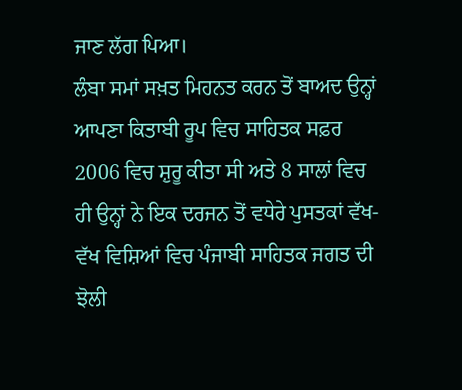ਜਾਣ ਲੱਗ ਪਿਆ।
ਲੰਬਾ ਸਮਾਂ ਸਖ਼ਤ ਮਿਹਨਤ ਕਰਨ ਤੋਂ ਬਾਅਦ ਉਨ੍ਹਾਂ ਆਪਣਾ ਕਿਤਾਬੀ ਰੂਪ ਵਿਚ ਸਾਹਿਤਕ ਸਫ਼ਰ 2006 ਵਿਚ ਸ਼ੁਰੂ ਕੀਤਾ ਸੀ ਅਤੇ 8 ਸਾਲਾਂ ਵਿਚ ਹੀ ਉਨ੍ਹਾਂ ਨੇ ਇਕ ਦਰਜਨ ਤੋਂ ਵਧੇਰੇ ਪੁਸਤਕਾਂ ਵੱਖ-ਵੱਖ ਵਿਸ਼ਿਆਂ ਵਿਚ ਪੰਜਾਬੀ ਸਾਹਿਤਕ ਜਗਤ ਦੀ ਝੋਲੀ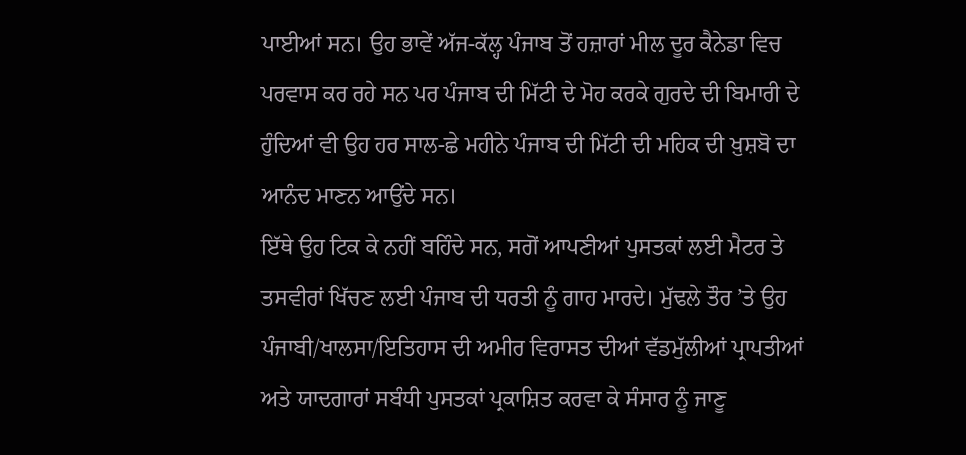ਪਾਈਆਂ ਸਨ। ਉਹ ਭਾਵੇਂ ਅੱਜ-ਕੱਲ੍ਹ ਪੰਜਾਬ ਤੋਂ ਹਜ਼ਾਰਾਂ ਮੀਲ ਦੂਰ ਕੈਨੇਡਾ ਵਿਚ ਪਰਵਾਸ ਕਰ ਰਹੇ ਸਨ ਪਰ ਪੰਜਾਬ ਦੀ ਮਿੱਟੀ ਦੇ ਮੋਹ ਕਰਕੇ ਗੁਰਦੇ ਦੀ ਬਿਮਾਰੀ ਦੇ ਹੁੰਦਿਆਂ ਵੀ ਉਹ ਹਰ ਸਾਲ-ਛੇ ਮਹੀਨੇ ਪੰਜਾਬ ਦੀ ਮਿੱਟੀ ਦੀ ਮਹਿਕ ਦੀ ਖ਼ੁਸ਼ਬੋ ਦਾ ਆਨੰਦ ਮਾਣਨ ਆਉਂਦੇ ਸਨ।
ਇੱਥੇ ਉਹ ਟਿਕ ਕੇ ਨਹੀਂ ਬਹਿੰਦੇ ਸਨ, ਸਗੋਂ ਆਪਣੀਆਂ ਪੁਸਤਕਾਂ ਲਈ ਮੈਟਰ ਤੇ ਤਸਵੀਰਾਂ ਖਿੱਚਣ ਲਈ ਪੰਜਾਬ ਦੀ ਧਰਤੀ ਨੂੰ ਗਾਹ ਮਾਰਦੇ। ਮੁੱਢਲੇ ਤੌਰ ’ਤੇ ਉਹ ਪੰਜਾਬੀ/ਖਾਲਸਾ/ਇਤਿਹਾਸ ਦੀ ਅਮੀਰ ਵਿਰਾਸਤ ਦੀਆਂ ਵੱਡਮੁੱਲੀਆਂ ਪ੍ਰਾਪਤੀਆਂ ਅਤੇ ਯਾਦਗਾਰਾਂ ਸਬੰਧੀ ਪੁਸਤਕਾਂ ਪ੍ਰਕਾਸ਼ਿਤ ਕਰਵਾ ਕੇ ਸੰਸਾਰ ਨੂੰ ਜਾਣੂ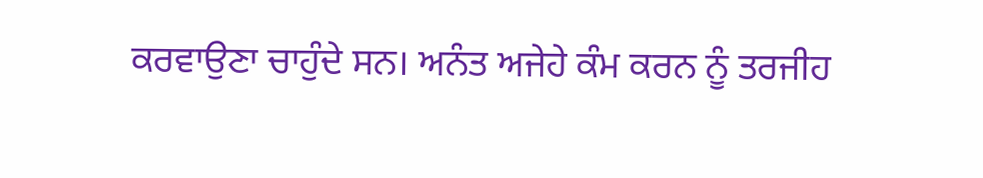ਕਰਵਾਉਣਾ ਚਾਹੁੰਦੇ ਸਨ। ਅਨੰਤ ਅਜੇਹੇ ਕੰਮ ਕਰਨ ਨੂੰ ਤਰਜੀਹ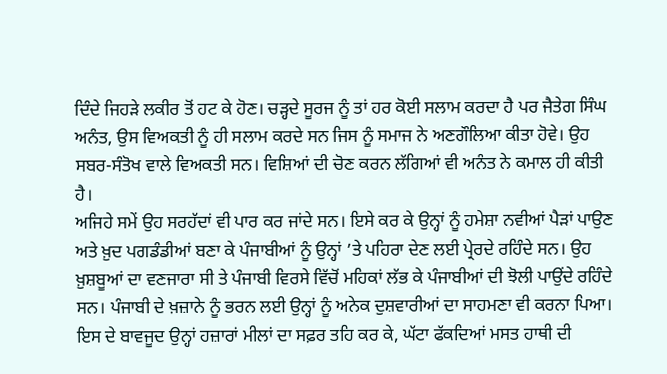ਦਿੰਦੇ ਜਿਹੜੇ ਲਕੀਰ ਤੋਂ ਹਟ ਕੇ ਹੋਣ। ਚੜ੍ਹਦੇ ਸੂਰਜ ਨੂੰ ਤਾਂ ਹਰ ਕੋਈ ਸਲਾਮ ਕਰਦਾ ਹੈ ਪਰ ਜੈਤੇਗ ਸਿੰਘ ਅਨੰਤ, ਉਸ ਵਿਅਕਤੀ ਨੂੰ ਹੀ ਸਲਾਮ ਕਰਦੇ ਸਨ ਜਿਸ ਨੂੰ ਸਮਾਜ ਨੇ ਅਣਗੌਲਿਆ ਕੀਤਾ ਹੋਵੇ। ਉਹ ਸਬਰ-ਸੰਤੋਖ ਵਾਲੇ ਵਿਅਕਤੀ ਸਨ। ਵਿਸ਼ਿਆਂ ਦੀ ਚੋਣ ਕਰਨ ਲੱਗਿਆਂ ਵੀ ਅਨੰਤ ਨੇ ਕਮਾਲ ਹੀ ਕੀਤੀ ਹੈ।
ਅਜਿਹੇ ਸਮੇਂ ਉਹ ਸਰਹੱਦਾਂ ਵੀ ਪਾਰ ਕਰ ਜਾਂਦੇ ਸਨ। ਇਸੇ ਕਰ ਕੇ ਉਨ੍ਹਾਂ ਨੂੰ ਹਮੇਸ਼ਾ ਨਵੀਆਂ ਪੈੜਾਂ ਪਾਉਣ ਅਤੇ ਖ਼ੁਦ ਪਗਡੰਡੀਆਂ ਬਣਾ ਕੇ ਪੰਜਾਬੀਆਂ ਨੂੰ ਉਨ੍ਹਾਂ ’ਤੇ ਪਹਿਰਾ ਦੇਣ ਲਈ ਪ੍ਰੇਰਦੇ ਰਹਿੰਦੇ ਸਨ। ਉਹ ਖ਼ੁਸ਼ਬੂਆਂ ਦਾ ਵਣਜਾਰਾ ਸੀ ਤੇ ਪੰਜਾਬੀ ਵਿਰਸੇ ਵਿੱਚੋਂ ਮਹਿਕਾਂ ਲੱਭ ਕੇ ਪੰਜਾਬੀਆਂ ਦੀ ਝੋਲੀ ਪਾਉਂਦੇ ਰਹਿੰਦੇ ਸਨ। ਪੰਜਾਬੀ ਦੇ ਖ਼ਜ਼ਾਨੇ ਨੂੰ ਭਰਨ ਲਈ ਉਨ੍ਹਾਂ ਨੂੰ ਅਨੇਕ ਦੁਸ਼ਵਾਰੀਆਂ ਦਾ ਸਾਹਮਣਾ ਵੀ ਕਰਨਾ ਪਿਆ।
ਇਸ ਦੇ ਬਾਵਜੂਦ ਉਨ੍ਹਾਂ ਹਜ਼ਾਰਾਂ ਮੀਲਾਂ ਦਾ ਸਫ਼ਰ ਤਹਿ ਕਰ ਕੇ, ਘੱਟਾ ਫੱਕਦਿਆਂ ਮਸਤ ਹਾਥੀ ਦੀ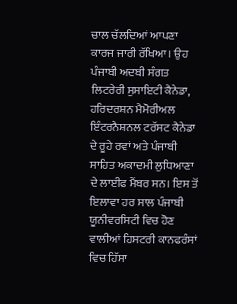ਚਾਲ ਚੱਲਦਿਆਂ ਆਪਣਾ ਕਾਰਜ ਜਾਰੀ ਰੱਖਿਆ। ਉਹ ਪੰਜਾਬੀ ਅਦਬੀ ਸੰਗਤ ਲਿਟਰੇਰੀ ਸੁਸਾਇਟੀ ਕੈਨੇਡਾ, ਹਰਿਦਰਸ਼ਨ ਮੈਮੋਰੀਅਲ ਇੰਟਰਨੈਸ਼ਨਲ ਟਰੱਸਟ ਕੈਨੇਡਾ ਦੇ ਰੂਹੇ ਰਵਾਂ ਅਤੇ ਪੰਜਾਬੀ ਸਾਹਿਤ ਅਕਾਦਮੀ ਲੁਧਿਆਣਾ ਦੇ ਲਾਈਫ ਮੈਂਬਰ ਸਨ। ਇਸ ਤੋਂ ਇਲਾਵਾ ਹਰ ਸਾਲ ਪੰਜਾਬੀ ਯੂਨੀਵਰਸਿਟੀ ਵਿਚ ਹੋਣ ਵਾਲੀਆਂ ਹਿਸਟਰੀ ਕਾਨਫਰੰਸਾਂ ਵਿਚ ਹਿੱਸਾ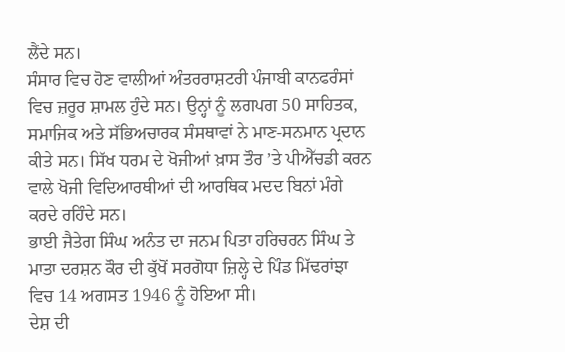ਲੈਂਦੇ ਸਨ।
ਸੰਸਾਰ ਵਿਚ ਹੋਣ ਵਾਲੀਆਂ ਅੰਤਰਰਾਸ਼ਟਰੀ ਪੰਜਾਬੀ ਕਾਨਫਰੰਸਾਂ ਵਿਚ ਜ਼ਰੂਰ ਸ਼ਾਮਲ ਹੁੰਦੇ ਸਨ। ਉਨ੍ਹਾਂ ਨੂੰ ਲਗਪਗ 50 ਸਾਹਿਤਕ, ਸਮਾਜਿਕ ਅਤੇ ਸੱਭਿਅਚਾਰਕ ਸੰਸਥਾਵਾਂ ਨੇ ਮਾਣ-ਸਨਮਾਨ ਪ੍ਰਦਾਨ ਕੀਤੇ ਸਨ। ਸਿੱਖ ਧਰਮ ਦੇ ਖੋਜੀਆਂ ਖ਼ਾਸ ਤੌਰ ’ਤੇ ਪੀਐੱਚਡੀ ਕਰਨ ਵਾਲੇ ਖੋਜੀ ਵਿਦਿਆਰਥੀਆਂ ਦੀ ਆਰਥਿਕ ਮਦਦ ਬਿਨਾਂ ਮੰਗੇ ਕਰਦੇ ਰਹਿੰਦੇ ਸਨ।
ਭਾਈ ਜੈਤੇਗ ਸਿੰਘ ਅਨੰਤ ਦਾ ਜਨਮ ਪਿਤਾ ਹਰਿਚਰਨ ਸਿੰਘ ਤੇ ਮਾਤਾ ਦਰਸ਼ਨ ਕੌਰ ਦੀ ਕੁੱਖੋਂ ਸਰਗੋਧਾ ਜ਼ਿਲ੍ਹੇ ਦੇ ਪਿੰਡ ਮਿੱਢਰਾਂਝਾ ਵਿਚ 14 ਅਗਸਤ 1946 ਨੂੰ ਹੋਇਆ ਸੀ।
ਦੇਸ਼ ਦੀ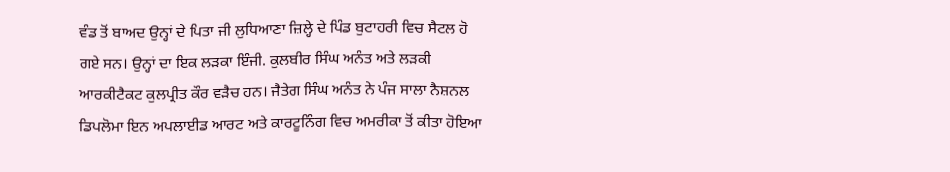ਵੰਡ ਤੋਂ ਬਾਅਦ ਉਨ੍ਹਾਂ ਦੇ ਪਿਤਾ ਜੀ ਲੁਧਿਆਣਾ ਜ਼ਿਲ੍ਹੇ ਦੇ ਪਿੰਡ ਬੁਟਾਹਰੀ ਵਿਚ ਸੈਟਲ ਹੋ ਗਏ ਸਨ। ਉਨ੍ਹਾਂ ਦਾ ਇਕ ਲੜਕਾ ਇੰਜੀ. ਕੁਲਬੀਰ ਸਿੰਘ ਅਨੰਤ ਅਤੇ ਲੜਕੀ ਆਰਕੀਟੈਕਟ ਕੁਲਪ੍ਰੀਤ ਕੌਰ ਵੜੈਚ ਹਨ। ਜੈਤੇਗ ਸਿੰਘ ਅਨੰਤ ਨੇ ਪੰਜ ਸਾਲਾ ਨੈਸ਼ਨਲ ਡਿਪਲੋਮਾ ਇਨ ਅਪਲਾਈਡ ਆਰਟ ਅਤੇ ਕਾਰਟੂਨਿੰਗ ਵਿਚ ਅਮਰੀਕਾ ਤੋਂ ਕੀਤਾ ਹੋਇਆ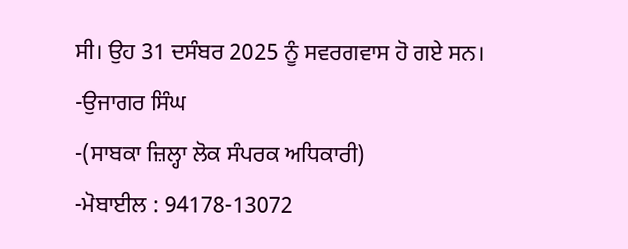ਸੀ। ਉਹ 31 ਦਸੰਬਰ 2025 ਨੂੰ ਸਵਰਗਵਾਸ ਹੋ ਗਏ ਸਨ।
-ਉਜਾਗਰ ਸਿੰਘ
-(ਸਾਬਕਾ ਜ਼ਿਲ੍ਹਾ ਲੋਕ ਸੰਪਰਕ ਅਧਿਕਾਰੀ)
-ਮੋਬਾਈਲ : 94178-13072